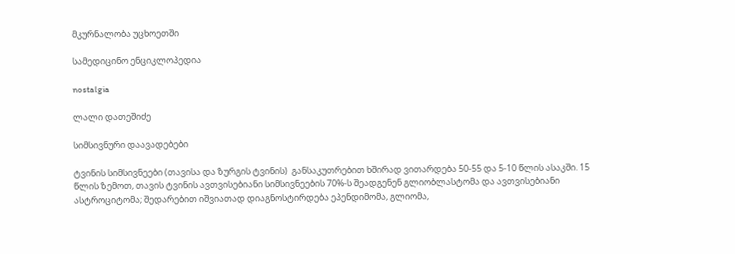მკურნალობა უცხოეთში

სამედიცინო ენციკლოპედია

nostalgia

ლალი დათეშიძე

სიმსივნური დაავადებები

ტვინის სიმსივნეები (თავისა და ზურგის ტვინის)  განსაკუთრებით ხშირად ვითარდება 50-55 და 5-10 წლის ასაკში. 15 წლის ზემოთ, თავის ტვინის ავთვისებიანი სიმსივნეების 70%-ს შეადგენენ გლიობლასტომა და ავთვისებიანი ასტროციტომა; შედარებით იშვიათად დიაგნოსტირდება ეპენდიმომა, გლიომა,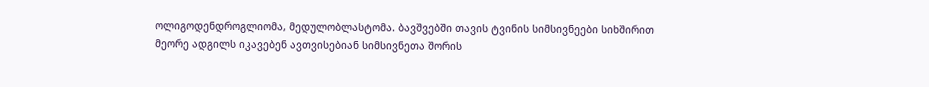ოლიგოდენდროგლიომა, მედულობლასტომა. ბავშვებში თავის ტვინის სიმსივნეები სიხშირით მეორე ადგილს იკავებენ ავთვისებიან სიმსივნეთა შორის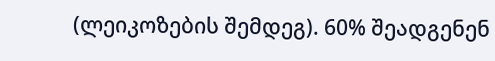(ლეიკოზების შემდეგ). 60% შეადგენენ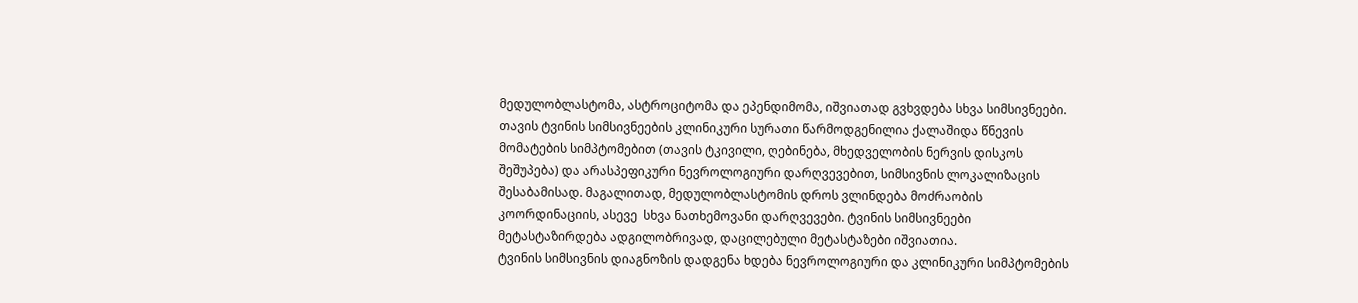მედულობლასტომა, ასტროციტომა და ეპენდიმომა, იშვიათად გვხვდება სხვა სიმსივნეები.
თავის ტვინის სიმსივნეების კლინიკური სურათი წარმოდგენილია ქალაშიდა წნევის მომატების სიმპტომებით (თავის ტკივილი, ღებინება, მხედველობის ნერვის დისკოს შეშუპება) და არასპეფიკური ნევროლოგიური დარღვევებით, სიმსივნის ლოკალიზაცის შესაბამისად. მაგალითად, მედულობლასტომის დროს ვლინდება მოძრაობის კოორდინაციის, ასევე  სხვა ნათხემოვანი დარღვევები. ტვინის სიმსივნეები მეტასტაზირდება ადგილობრივად, დაცილებული მეტასტაზები იშვიათია.
ტვინის სიმსივნის დიაგნოზის დადგენა ხდება ნევროლოგიური და კლინიკური სიმპტომების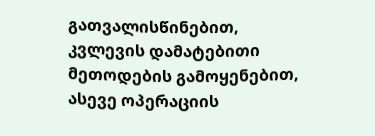გათვალისწინებით, კვლევის დამატებითი მეთოდების გამოყენებით, ასევე ოპერაციის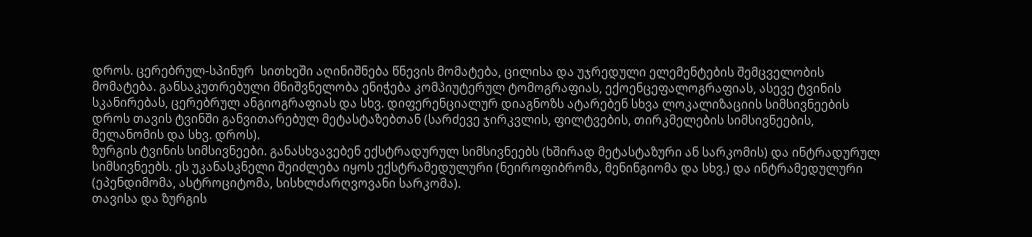დროს. ცერებრულ-სპინურ  სითხეში აღინიშნება წნევის მომატება, ცილისა და უჯრედული ელემენტების შემცველობის მომატება. განსაკუთრებული მნიშვნელობა ენიჭება კომპიუტერულ ტომოგრაფიას, ექოენცეფალოგრაფიას, ასევე ტვინის სკანირებას, ცერებრულ ანგიოგრაფიას და სხვ. დიფერენციალურ დიაგნოზს ატარებენ სხვა ლოკალიზაციის სიმსივნეების დროს თავის ტვინში განვითარებულ მეტასტაზებთან (სარძევე ჯირკვლის, ფილტვების, თირკმელების სიმსივნეების, მელანომის და სხვ. დროს).
ზურგის ტვინის სიმსივნეები. განასხვავებენ ექსტრადურულ სიმსივნეებს (ხშირად მეტასტაზური ან სარკომის) და ინტრადურულ სიმსივნეებს. ეს უკანასკნელი შეიძლება იყოს ექსტრამედულური (ნეიროფიბრომა, მენინგიომა და სხვ.) და ინტრამედულური (ეპენდიმომა, ასტროციტომა, სისხლძარღვოვანი სარკომა).
თავისა და ზურგის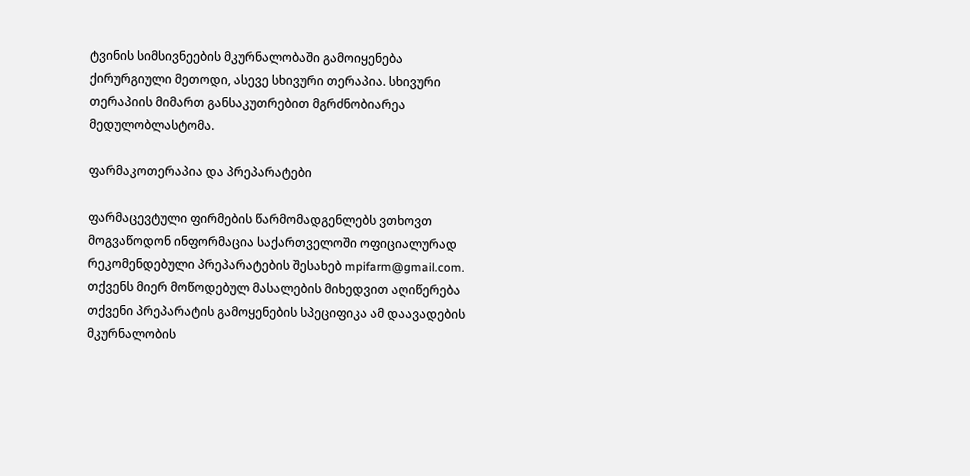ტვინის სიმსივნეების მკურნალობაში გამოიყენება ქირურგიული მეთოდი, ასევე სხივური თერაპია. სხივური თერაპიის მიმართ განსაკუთრებით მგრძნობიარეა მედულობლასტომა.

ფარმაკოთერაპია და პრეპარატები

ფარმაცევტული ფირმების წარმომადგენლებს ვთხოვთ მოგვაწოდონ ინფორმაცია საქართველოში ოფიციალურად რეკომენდებული პრეპარატების შესახებ mpifarm@gmail.com. თქვენს მიერ მოწოდებულ მასალების მიხედვით აღიწერება თქვენი პრეპარატის გამოყენების სპეციფიკა ამ დაავადების მკურნალობის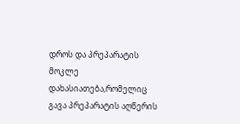დროს და პრეპარატის მოკლე დახასიათება,რომელიც გავა პრეპარატის აღწერის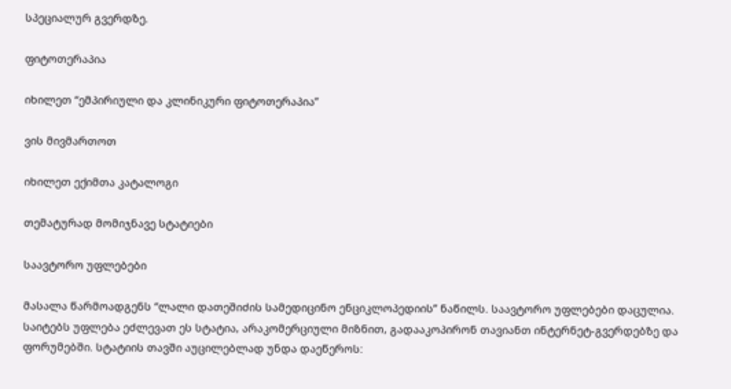სპეციალურ გვერდზე.

ფიტოთერაპია

იხილეთ “ემპირიული და კლინიკური ფიტოთერაპია”

ვის მივმართოთ

იხილეთ ექიმთა კატალოგი

თემატურად მომიჯნავე სტატიები

საავტორო უფლებები

მასალა წარმოადგენს “ლალი დათეშიძის სამედიცინო ენციკლოპედიის” ნაწილს. საავტორო უფლებები დაცულია. საიტებს უფლება ეძლევათ ეს სტატია, არაკომერციული მიზნით, გადააკოპირონ თავიანთ ინტერნეტ-გვერდებზე და ფორუმებში. სტატიის თავში აუცილებლად უნდა დაეწეროს: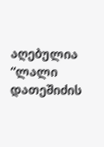აღებულია “ლალი დათეშიძის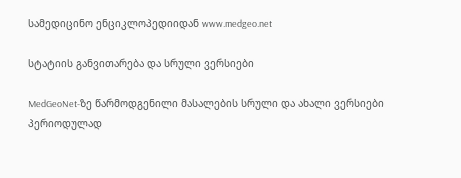სამედიცინო ენციკლოპედიიდან www.medgeo.net

სტატიის განვითარება და სრული ვერსიები

MedGeoNet-ზე წარმოდგენილი მასალების სრული და ახალი ვერსიები პერიოდულად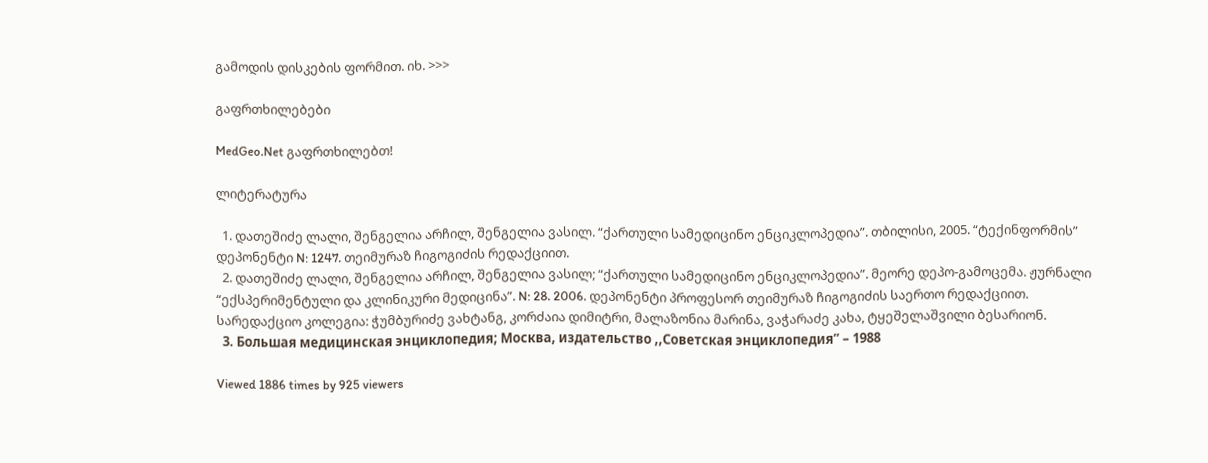გამოდის დისკების ფორმით. იხ. >>>

გაფრთხილებები

MedGeo.Net გაფრთხილებთ!

ლიტერატურა

  1. დათეშიძე ლალი, შენგელია არჩილ, შენგელია ვასილ. “ქართული სამედიცინო ენციკლოპედია”. თბილისი, 2005. “ტექინფორმის” დეპონენტი N: 1247. თეიმურაზ ჩიგოგიძის რედაქციით.
  2. დათეშიძე ლალი, შენგელია არჩილ, შენგელია ვასილ; “ქართული სამედიცინო ენციკლოპედია”. მეორე დეპო-გამოცემა. ჟურნალი “ექსპერიმენტული და კლინიკური მედიცინა”. N: 28. 2006. დეპონენტი პროფესორ თეიმურაზ ჩიგოგიძის საერთო რედაქციით. სარედაქციო კოლეგია: ჭუმბურიძე ვახტანგ, კორძაია დიმიტრი, მალაზონია მარინა, ვაჭარაძე კახა, ტყეშელაშვილი ბესარიონ.
  3. Большая медицинская энциклопедия; Москва, издательство ,,Советская энциклопедия” – 1988

Viewed 1886 times by 925 viewers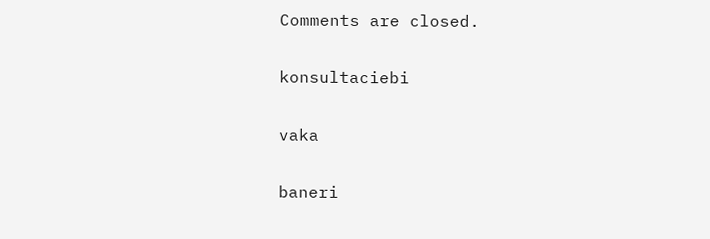Comments are closed.

konsultaciebi

vaka

baneri